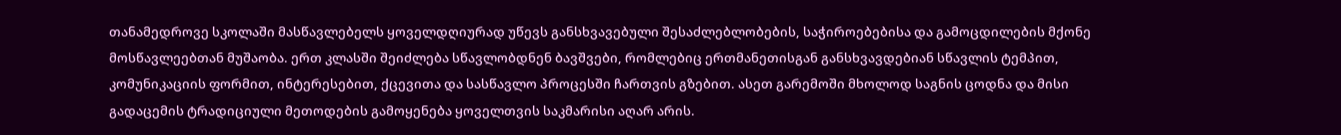თანამედროვე სკოლაში მასწავლებელს ყოველდღიურად უწევს განსხვავებული შესაძლებლობების, საჭიროებებისა და გამოცდილების მქონე მოსწავლეებთან მუშაობა. ერთ კლასში შეიძლება სწავლობდნენ ბავშვები, რომლებიც ერთმანეთისგან განსხვავდებიან სწავლის ტემპით, კომუნიკაციის ფორმით, ინტერესებით, ქცევითა და სასწავლო პროცესში ჩართვის გზებით. ასეთ გარემოში მხოლოდ საგნის ცოდნა და მისი გადაცემის ტრადიციული მეთოდების გამოყენება ყოველთვის საკმარისი აღარ არის.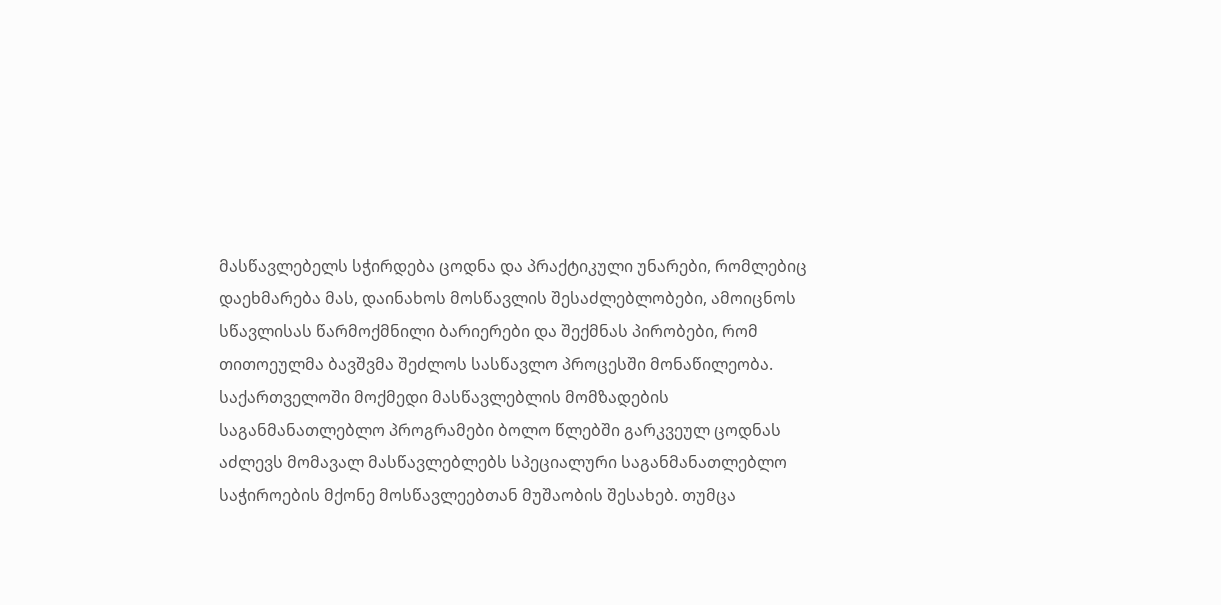მასწავლებელს სჭირდება ცოდნა და პრაქტიკული უნარები, რომლებიც დაეხმარება მას, დაინახოს მოსწავლის შესაძლებლობები, ამოიცნოს სწავლისას წარმოქმნილი ბარიერები და შექმნას პირობები, რომ თითოეულმა ბავშვმა შეძლოს სასწავლო პროცესში მონაწილეობა.
საქართველოში მოქმედი მასწავლებლის მომზადების საგანმანათლებლო პროგრამები ბოლო წლებში გარკვეულ ცოდნას აძლევს მომავალ მასწავლებლებს სპეციალური საგანმანათლებლო საჭიროების მქონე მოსწავლეებთან მუშაობის შესახებ. თუმცა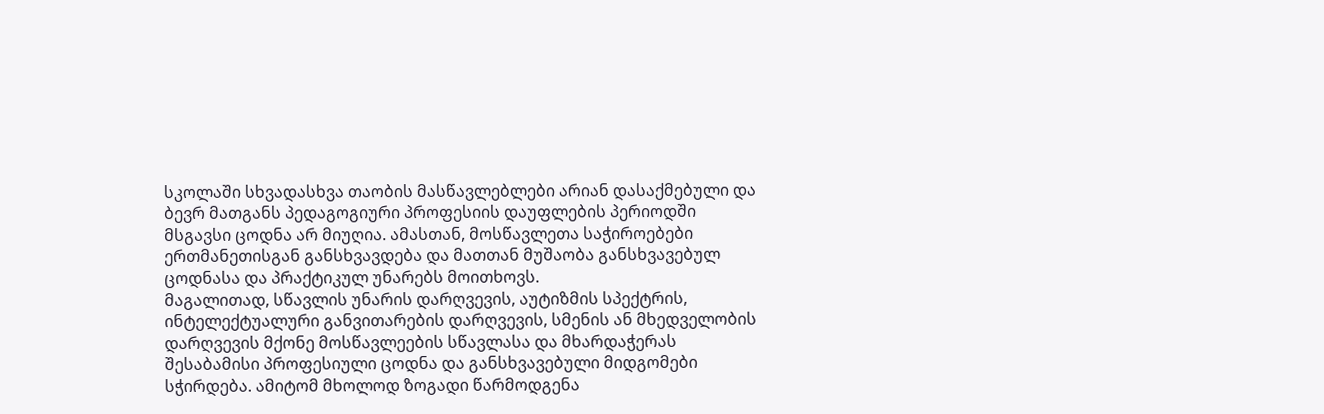სკოლაში სხვადასხვა თაობის მასწავლებლები არიან დასაქმებული და ბევრ მათგანს პედაგოგიური პროფესიის დაუფლების პერიოდში მსგავსი ცოდნა არ მიუღია. ამასთან, მოსწავლეთა საჭიროებები ერთმანეთისგან განსხვავდება და მათთან მუშაობა განსხვავებულ ცოდნასა და პრაქტიკულ უნარებს მოითხოვს.
მაგალითად, სწავლის უნარის დარღვევის, აუტიზმის სპექტრის, ინტელექტუალური განვითარების დარღვევის, სმენის ან მხედველობის დარღვევის მქონე მოსწავლეების სწავლასა და მხარდაჭერას შესაბამისი პროფესიული ცოდნა და განსხვავებული მიდგომები სჭირდება. ამიტომ მხოლოდ ზოგადი წარმოდგენა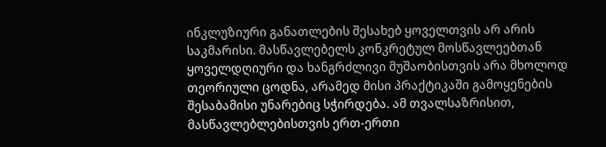ინკლუზიური განათლების შესახებ ყოველთვის არ არის საკმარისი. მასწავლებელს კონკრეტულ მოსწავლეებთან ყოველდღიური და ხანგრძლივი მუშაობისთვის არა მხოლოდ თეორიული ცოდნა, არამედ მისი პრაქტიკაში გამოყენების შესაბამისი უნარებიც სჭირდება. ამ თვალსაზრისით, მასწავლებლებისთვის ერთ-ერთი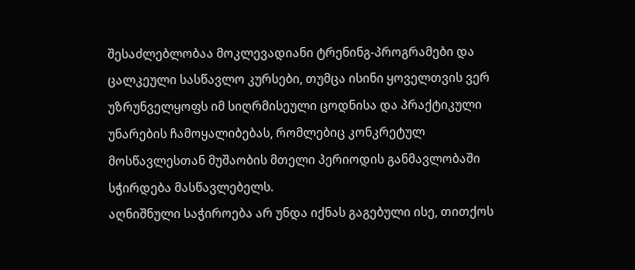შესაძლებლობაა მოკლევადიანი ტრენინგ-პროგრამები და ცალკეული სასწავლო კურსები, თუმცა ისინი ყოველთვის ვერ უზრუნველყოფს იმ სიღრმისეული ცოდნისა და პრაქტიკული უნარების ჩამოყალიბებას, რომლებიც კონკრეტულ მოსწავლესთან მუშაობის მთელი პერიოდის განმავლობაში სჭირდება მასწავლებელს.
აღნიშნული საჭიროება არ უნდა იქნას გაგებული ისე, თითქოს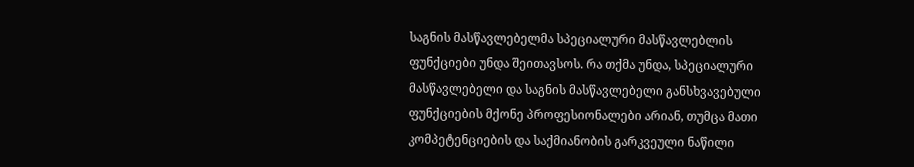საგნის მასწავლებელმა სპეციალური მასწავლებლის ფუნქციები უნდა შეითავსოს. რა თქმა უნდა, სპეციალური მასწავლებელი და საგნის მასწავლებელი განსხვავებული ფუნქციების მქონე პროფესიონალები არიან, თუმცა მათი კომპეტენციების და საქმიანობის გარკვეული ნაწილი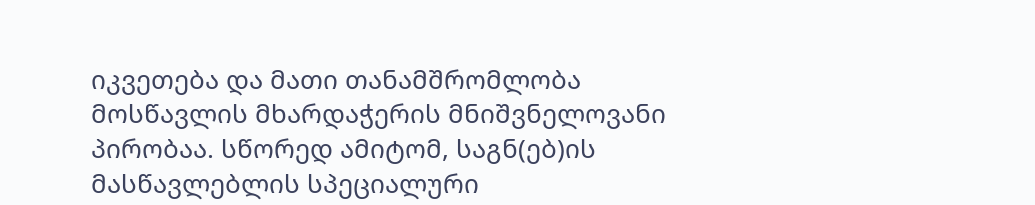იკვეთება და მათი თანამშრომლობა მოსწავლის მხარდაჭერის მნიშვნელოვანი პირობაა. სწორედ ამიტომ, საგნ(ებ)ის მასწავლებლის სპეციალური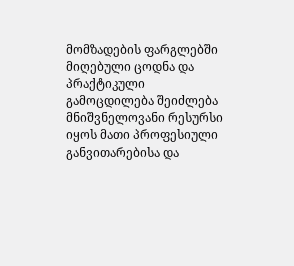მომზადების ფარგლებში მიღებული ცოდნა და პრაქტიკული გამოცდილება შეიძლება მნიშვნელოვანი რესურსი იყოს მათი პროფესიული განვითარებისა და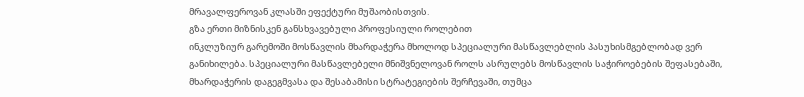მრავალფეროვან კლასში ეფექტური მუშაობისთვის.
გზა ერთი მიზნისკენ განსხვავებული პროფესიული როლებით
ინკლუზიურ გარემოში მოსწავლის მხარდაჭერა მხოლოდ სპეციალური მასწავლებლის პასუხისმგებლობად ვერ განიხილება. სპეციალური მასწავლებელი მნიშვნელოვან როლს ასრულებს მოსწავლის საჭიროებების შეფასებაში, მხარდაჭერის დაგეგმვასა და შესაბამისი სტრატეგიების შერჩევაში, თუმცა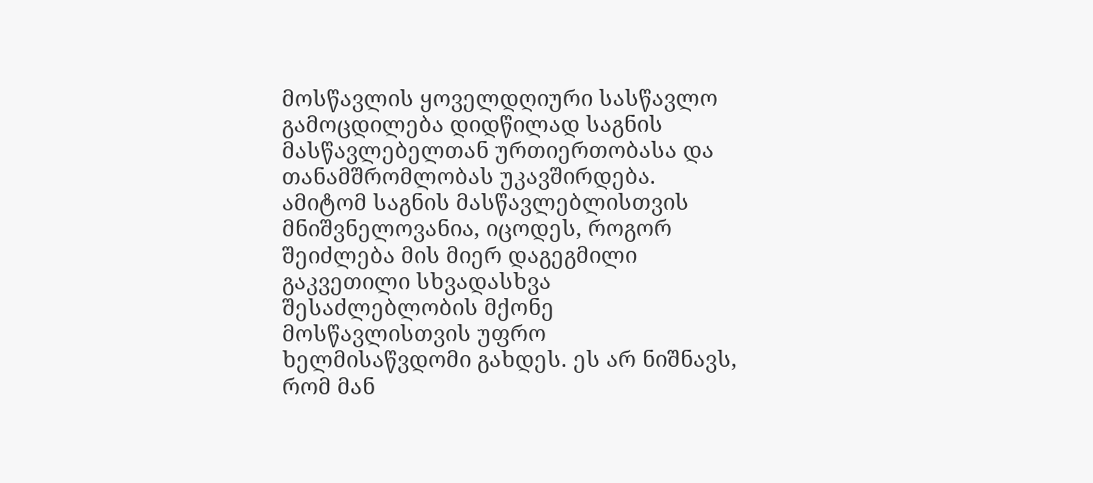მოსწავლის ყოველდღიური სასწავლო გამოცდილება დიდწილად საგნის მასწავლებელთან ურთიერთობასა და თანამშრომლობას უკავშირდება. ამიტომ საგნის მასწავლებლისთვის მნიშვნელოვანია, იცოდეს, როგორ შეიძლება მის მიერ დაგეგმილი გაკვეთილი სხვადასხვა შესაძლებლობის მქონე მოსწავლისთვის უფრო ხელმისაწვდომი გახდეს. ეს არ ნიშნავს, რომ მან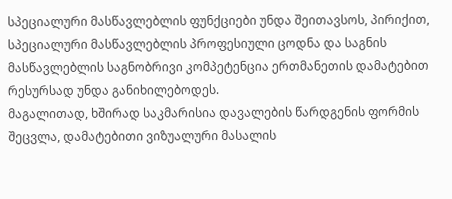სპეციალური მასწავლებლის ფუნქციები უნდა შეითავსოს, პირიქით, სპეციალური მასწავლებლის პროფესიული ცოდნა და საგნის მასწავლებლის საგნობრივი კომპეტენცია ერთმანეთის დამატებით რესურსად უნდა განიხილებოდეს.
მაგალითად, ხშირად საკმარისია დავალების წარდგენის ფორმის შეცვლა, დამატებითი ვიზუალური მასალის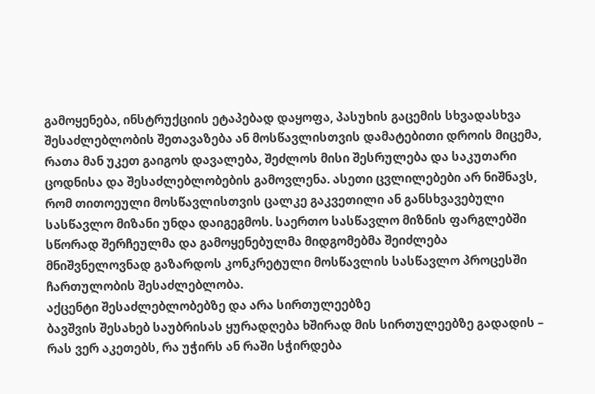გამოყენება, ინსტრუქციის ეტაპებად დაყოფა, პასუხის გაცემის სხვადასხვა შესაძლებლობის შეთავაზება ან მოსწავლისთვის დამატებითი დროის მიცემა, რათა მან უკეთ გაიგოს დავალება, შეძლოს მისი შესრულება და საკუთარი ცოდნისა და შესაძლებლობების გამოვლენა. ასეთი ცვლილებები არ ნიშნავს, რომ თითოეული მოსწავლისთვის ცალკე გაკვეთილი ან განსხვავებული სასწავლო მიზანი უნდა დაიგეგმოს. საერთო სასწავლო მიზნის ფარგლებში სწორად შერჩეულმა და გამოყენებულმა მიდგომებმა შეიძლება მნიშვნელოვნად გაზარდოს კონკრეტული მოსწავლის სასწავლო პროცესში ჩართულობის შესაძლებლობა.
აქცენტი შესაძლებლობებზე და არა სირთულეებზე
ბავშვის შესახებ საუბრისას ყურადღება ხშირად მის სირთულეებზე გადადის – რას ვერ აკეთებს, რა უჭირს ან რაში სჭირდება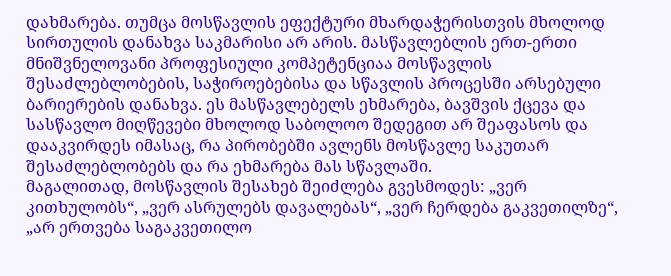დახმარება. თუმცა მოსწავლის ეფექტური მხარდაჭერისთვის მხოლოდ სირთულის დანახვა საკმარისი არ არის. მასწავლებლის ერთ-ერთი მნიშვნელოვანი პროფესიული კომპეტენციაა მოსწავლის შესაძლებლობების, საჭიროებებისა და სწავლის პროცესში არსებული ბარიერების დანახვა. ეს მასწავლებელს ეხმარება, ბავშვის ქცევა და სასწავლო მიღწევები მხოლოდ საბოლოო შედეგით არ შეაფასოს და დააკვირდეს იმასაც, რა პირობებში ავლენს მოსწავლე საკუთარ შესაძლებლობებს და რა ეხმარება მას სწავლაში.
მაგალითად, მოსწავლის შესახებ შეიძლება გვესმოდეს: „ვერ კითხულობს“, „ვერ ასრულებს დავალებას“, „ვერ ჩერდება გაკვეთილზე“, „არ ერთვება საგაკვეთილო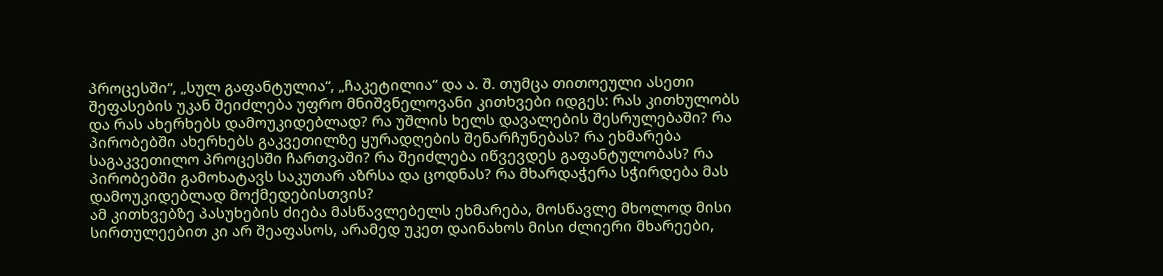პროცესში“, „სულ გაფანტულია“, „ჩაკეტილია“ და ა. შ. თუმცა თითოეული ასეთი შეფასების უკან შეიძლება უფრო მნიშვნელოვანი კითხვები იდგეს: რას კითხულობს და რას ახერხებს დამოუკიდებლად? რა უშლის ხელს დავალების შესრულებაში? რა პირობებში ახერხებს გაკვეთილზე ყურადღების შენარჩუნებას? რა ეხმარება საგაკვეთილო პროცესში ჩართვაში? რა შეიძლება იწვევდეს გაფანტულობას? რა პირობებში გამოხატავს საკუთარ აზრსა და ცოდნას? რა მხარდაჭერა სჭირდება მას დამოუკიდებლად მოქმედებისთვის?
ამ კითხვებზე პასუხების ძიება მასწავლებელს ეხმარება, მოსწავლე მხოლოდ მისი სირთულეებით კი არ შეაფასოს, არამედ უკეთ დაინახოს მისი ძლიერი მხარეები,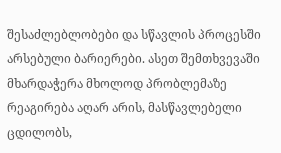შესაძლებლობები და სწავლის პროცესში არსებული ბარიერები. ასეთ შემთხვევაში მხარდაჭერა მხოლოდ პრობლემაზე რეაგირება აღარ არის, მასწავლებელი ცდილობს,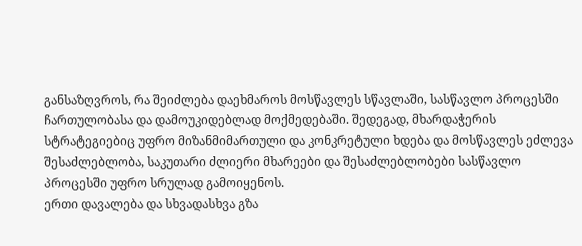განსაზღვროს, რა შეიძლება დაეხმაროს მოსწავლეს სწავლაში, სასწავლო პროცესში ჩართულობასა და დამოუკიდებლად მოქმედებაში. შედეგად, მხარდაჭერის სტრატეგიებიც უფრო მიზანმიმართული და კონკრეტული ხდება და მოსწავლეს ეძლევა შესაძლებლობა, საკუთარი ძლიერი მხარეები და შესაძლებლობები სასწავლო პროცესში უფრო სრულად გამოიყენოს.
ერთი დავალება და სხვადასხვა გზა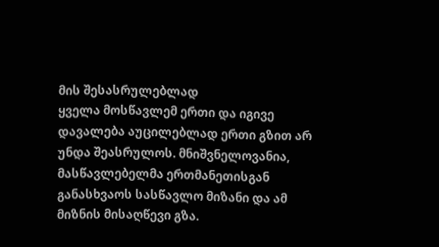მის შესასრულებლად
ყველა მოსწავლემ ერთი და იგივე დავალება აუცილებლად ერთი გზით არ უნდა შეასრულოს. მნიშვნელოვანია, მასწავლებელმა ერთმანეთისგან განასხვაოს სასწავლო მიზანი და ამ მიზნის მისაღწევი გზა.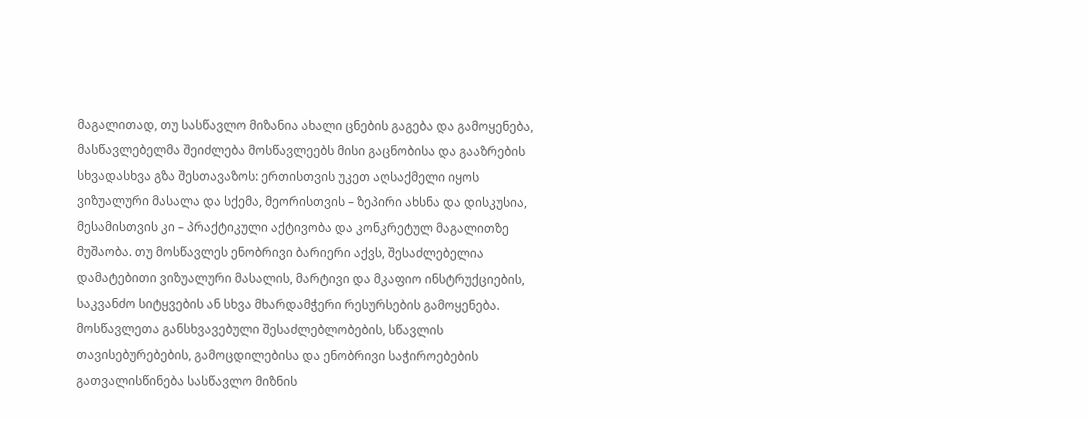მაგალითად, თუ სასწავლო მიზანია ახალი ცნების გაგება და გამოყენება, მასწავლებელმა შეიძლება მოსწავლეებს მისი გაცნობისა და გააზრების სხვადასხვა გზა შესთავაზოს: ერთისთვის უკეთ აღსაქმელი იყოს ვიზუალური მასალა და სქემა, მეორისთვის – ზეპირი ახსნა და დისკუსია, მესამისთვის კი – პრაქტიკული აქტივობა და კონკრეტულ მაგალითზე მუშაობა. თუ მოსწავლეს ენობრივი ბარიერი აქვს, შესაძლებელია დამატებითი ვიზუალური მასალის, მარტივი და მკაფიო ინსტრუქციების, საკვანძო სიტყვების ან სხვა მხარდამჭერი რესურსების გამოყენება.
მოსწავლეთა განსხვავებული შესაძლებლობების, სწავლის თავისებურებების, გამოცდილებისა და ენობრივი საჭიროებების გათვალისწინება სასწავლო მიზნის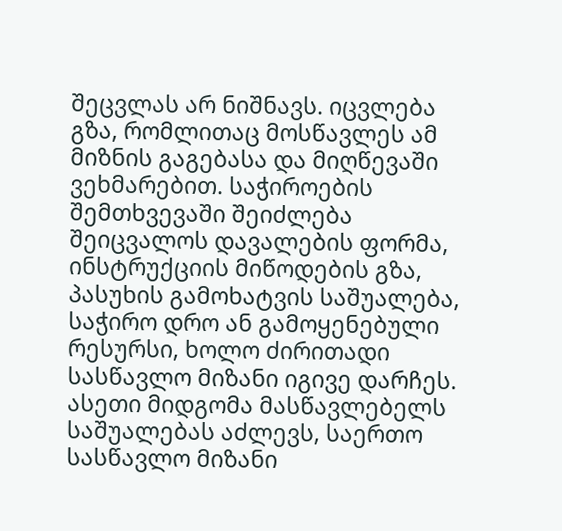შეცვლას არ ნიშნავს. იცვლება გზა, რომლითაც მოსწავლეს ამ მიზნის გაგებასა და მიღწევაში ვეხმარებით. საჭიროების შემთხვევაში შეიძლება შეიცვალოს დავალების ფორმა, ინსტრუქციის მიწოდების გზა, პასუხის გამოხატვის საშუალება, საჭირო დრო ან გამოყენებული რესურსი, ხოლო ძირითადი სასწავლო მიზანი იგივე დარჩეს.
ასეთი მიდგომა მასწავლებელს საშუალებას აძლევს, საერთო სასწავლო მიზანი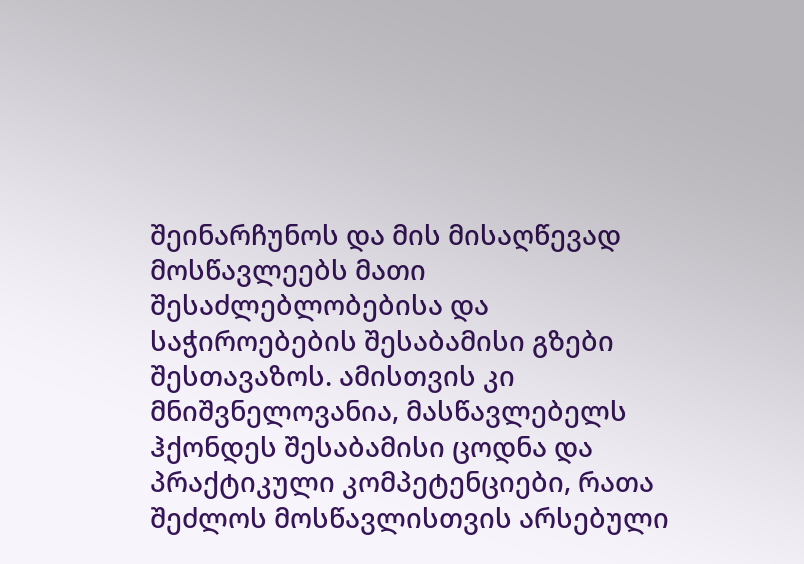შეინარჩუნოს და მის მისაღწევად მოსწავლეებს მათი შესაძლებლობებისა და საჭიროებების შესაბამისი გზები შესთავაზოს. ამისთვის კი მნიშვნელოვანია, მასწავლებელს ჰქონდეს შესაბამისი ცოდნა და პრაქტიკული კომპეტენციები, რათა შეძლოს მოსწავლისთვის არსებული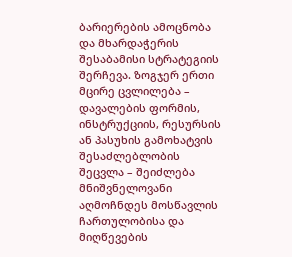ბარიერების ამოცნობა და მხარდაჭერის შესაბამისი სტრატეგიის შერჩევა. ზოგჯერ ერთი მცირე ცვლილება – დავალების ფორმის, ინსტრუქციის, რესურსის ან პასუხის გამოხატვის შესაძლებლობის შეცვლა – შეიძლება მნიშვნელოვანი აღმოჩნდეს მოსწავლის ჩართულობისა და მიღწევების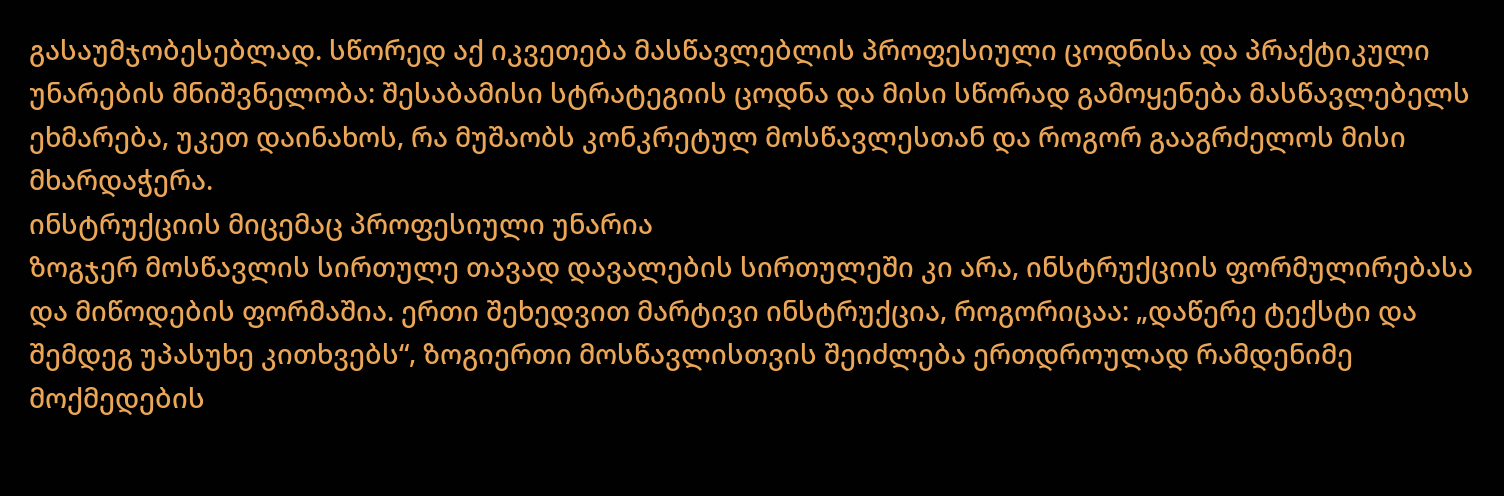გასაუმჯობესებლად. სწორედ აქ იკვეთება მასწავლებლის პროფესიული ცოდნისა და პრაქტიკული უნარების მნიშვნელობა: შესაბამისი სტრატეგიის ცოდნა და მისი სწორად გამოყენება მასწავლებელს ეხმარება, უკეთ დაინახოს, რა მუშაობს კონკრეტულ მოსწავლესთან და როგორ გააგრძელოს მისი მხარდაჭერა.
ინსტრუქციის მიცემაც პროფესიული უნარია
ზოგჯერ მოსწავლის სირთულე თავად დავალების სირთულეში კი არა, ინსტრუქციის ფორმულირებასა და მიწოდების ფორმაშია. ერთი შეხედვით მარტივი ინსტრუქცია, როგორიცაა: „დაწერე ტექსტი და შემდეგ უპასუხე კითხვებს“, ზოგიერთი მოსწავლისთვის შეიძლება ერთდროულად რამდენიმე მოქმედების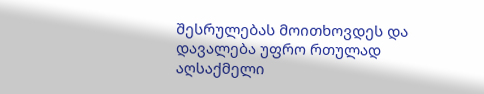შესრულებას მოითხოვდეს და დავალება უფრო რთულად აღსაქმელი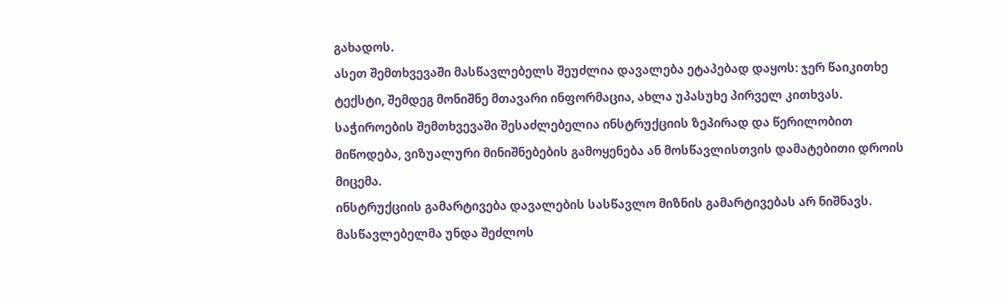გახადოს.
ასეთ შემთხვევაში მასწავლებელს შეუძლია დავალება ეტაპებად დაყოს: ჯერ წაიკითხე ტექსტი, შემდეგ მონიშნე მთავარი ინფორმაცია, ახლა უპასუხე პირველ კითხვას. საჭიროების შემთხვევაში შესაძლებელია ინსტრუქციის ზეპირად და წერილობით მიწოდება, ვიზუალური მინიშნებების გამოყენება ან მოსწავლისთვის დამატებითი დროის მიცემა.
ინსტრუქციის გამარტივება დავალების სასწავლო მიზნის გამარტივებას არ ნიშნავს. მასწავლებელმა უნდა შეძლოს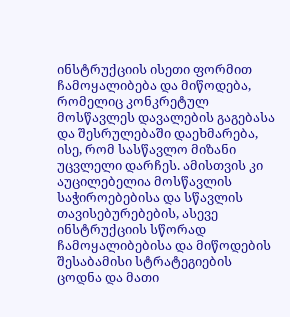ინსტრუქციის ისეთი ფორმით ჩამოყალიბება და მიწოდება, რომელიც კონკრეტულ მოსწავლეს დავალების გაგებასა და შესრულებაში დაეხმარება, ისე, რომ სასწავლო მიზანი უცვლელი დარჩეს. ამისთვის კი აუცილებელია მოსწავლის საჭიროებებისა და სწავლის თავისებურებების, ასევე ინსტრუქციის სწორად ჩამოყალიბებისა და მიწოდების შესაბამისი სტრატეგიების ცოდნა და მათი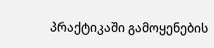პრაქტიკაში გამოყენების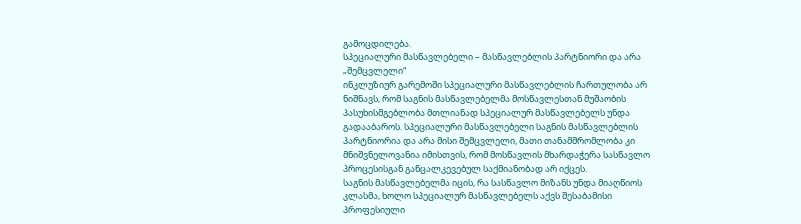გამოცდილება.
სპეციალური მასწავლებელი – მასწავლებლის პარტნიორი და არა „შემცვლელი“
ინკლუზიურ გარემოში სპეციალური მასწავლებლის ჩართულობა არ ნიშნავს, რომ საგნის მასწავლებელმა მოსწავლესთან მუშაობის პასუხისმგებლობა მთლიანად სპეციალურ მასწავლებელს უნდა გადააბაროს. სპეციალური მასწავლებელი საგნის მასწავლებლის პარტნიორია და არა მისი შემცვლელი, მათი თანამშრომლობა კი მნიშვნელოვანია იმისთვის, რომ მოსწავლის მხარდაჭერა სასწავლო პროცესისგან განცალკევებულ საქმიანობად არ იქცეს.
საგნის მასწავლებელმა იცის, რა სასწავლო მიზანს უნდა მიაღწიოს კლასმა, ხოლო სპეციალურ მასწავლებელს აქვს შესაბამისი პროფესიული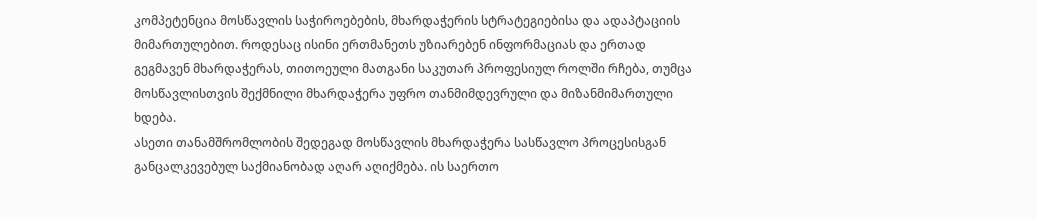კომპეტენცია მოსწავლის საჭიროებების, მხარდაჭერის სტრატეგიებისა და ადაპტაციის მიმართულებით. როდესაც ისინი ერთმანეთს უზიარებენ ინფორმაციას და ერთად გეგმავენ მხარდაჭერას, თითოეული მათგანი საკუთარ პროფესიულ როლში რჩება, თუმცა მოსწავლისთვის შექმნილი მხარდაჭერა უფრო თანმიმდევრული და მიზანმიმართული ხდება.
ასეთი თანამშრომლობის შედეგად მოსწავლის მხარდაჭერა სასწავლო პროცესისგან განცალკევებულ საქმიანობად აღარ აღიქმება. ის საერთო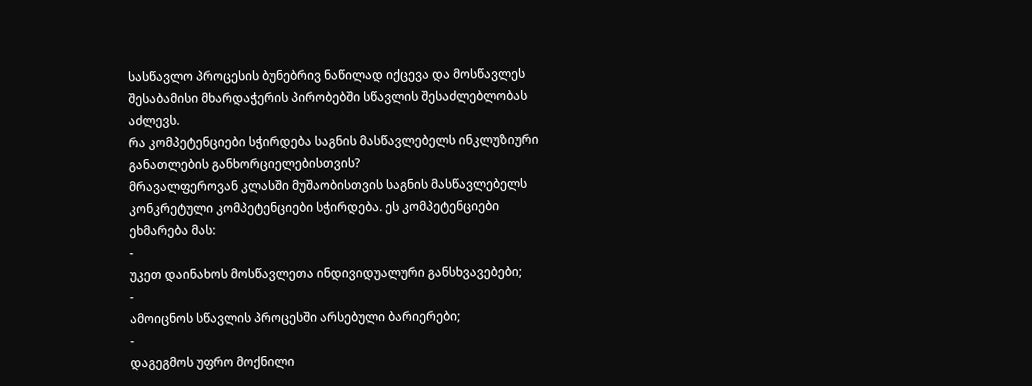სასწავლო პროცესის ბუნებრივ ნაწილად იქცევა და მოსწავლეს შესაბამისი მხარდაჭერის პირობებში სწავლის შესაძლებლობას აძლევს.
რა კომპეტენციები სჭირდება საგნის მასწავლებელს ინკლუზიური განათლების განხორციელებისთვის?
მრავალფეროვან კლასში მუშაობისთვის საგნის მასწავლებელს კონკრეტული კომპეტენციები სჭირდება. ეს კომპეტენციები ეხმარება მას:
-
უკეთ დაინახოს მოსწავლეთა ინდივიდუალური განსხვავებები;
-
ამოიცნოს სწავლის პროცესში არსებული ბარიერები;
-
დაგეგმოს უფრო მოქნილი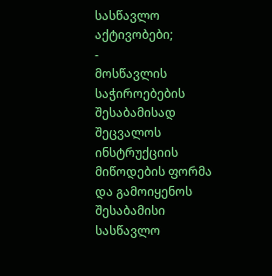სასწავლო აქტივობები;
-
მოსწავლის საჭიროებების შესაბამისად შეცვალოს ინსტრუქციის მიწოდების ფორმა და გამოიყენოს შესაბამისი სასწავლო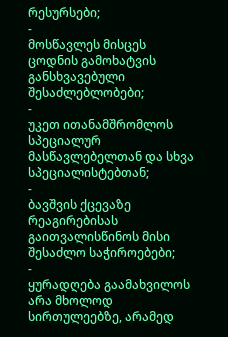რესურსები;
-
მოსწავლეს მისცეს ცოდნის გამოხატვის განსხვავებული შესაძლებლობები;
-
უკეთ ითანამშრომლოს სპეციალურ მასწავლებელთან და სხვა სპეციალისტებთან;
-
ბავშვის ქცევაზე რეაგირებისას გაითვალისწინოს მისი შესაძლო საჭიროებები;
-
ყურადღება გაამახვილოს არა მხოლოდ სირთულეებზე, არამედ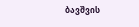ბავშვის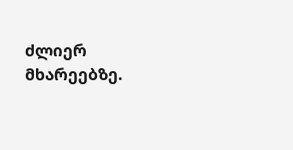ძლიერ მხარეებზე.